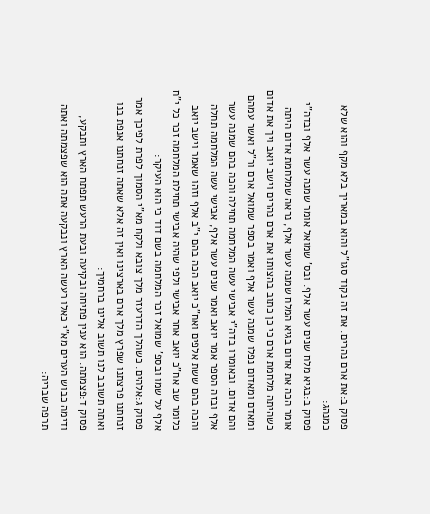פסוק ב:את ארם נהרים. את זה נקוד סגו"ל והוא במאריך בלא מקף והוא שלא כמנהג:
פסוק ב:בגיא מלח שנים עשר אלף. ובס' שמואל אומר שמנה עשר אלף ובדה"י אומר הכה את אדום בגיא המלח שמנה עשר אלף, נראה שמלחמת אדום היתה כשהיתה מלחמת ארם כי כן כתוב בהצותו את ארם נהרים וישב יואב ויך את אדום ומאדם ומאדום נפלו שמנה עשר אלף ואמר בספר שמואל ארם ור"ל ואשר עמהם והם אדום. ובאומרו בדה"י אבישי עשה המלחמה תחילה והכה בהם שמנה עשר אלף ובזה הספר אמר יואב ואמר שנים עשר אלף, אבישי עשה המלחמה תחלה והכה בהם ששת אלפים ואח"כ יואב הכה בהם י"ב אלף וזהו שאמר וישב יואב כלומר שב אח"כ יואב אחר אבישי ולפי שהיה אבישי תחילת המלחמה זכר כל י"ח אלף על שמו ובספ' שמואל זכר המלחמה בשם דוד כי הוא העיקר:
פסוק ג:אלהים. כשהלך הדרעזר מלך צובא ולקח מא"י הסמוך לפרת לפיכך אמר זנחתנו פרצתנו שפרץ מלך ארם בארצינו ואין זה אלא שאתה זנחתנו אנפת בנו ואתה תשובב לנו תשוב אלינו ברחמיך:
פסוק ד:פצמתה. הוא ענין פתיחה ובקיעה ובעת הרעש תפתח הארץ ותבקע, ודימה כבוש הערים מא"י כאלו רעשה הארץ ונבקעה אתה הוא שפצמתה ואתה תרפה שבריה: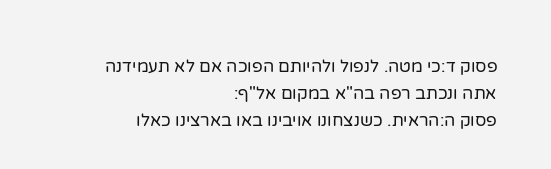פסוק ד:כי מטה. לנפול ולהיותם הפוכה אם לא תעמידנה אתה ונכתב רפה בה"א במקום אל"ף:
פסוק ה:הראית. כשנצחונו אויבינו באו בארצינו כאלו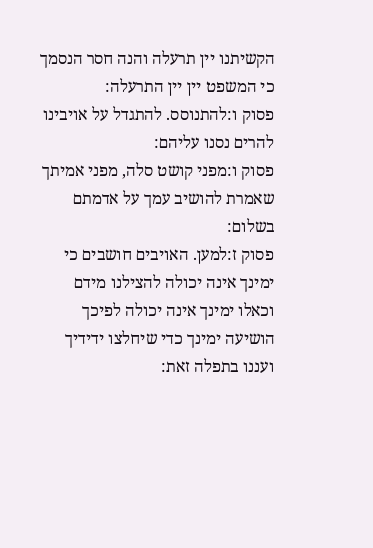הקשיתנו יין תרעלה והנה חסר הנסמך כי המשפט יין יין התרעלה:
פסוק ו:להתנוסס. להתגדל על אויבינו להרים נסנו עליהם:
פסוק ו:מפני קושט סלה, מפני אמיתך שאמרת להושיב עמך על אדמתם בשלום:
פסוק ז:למען. האויבים חושבים כי ימינך אינה יכולה להצילנו מידם וכאלו ימינך אינה יכולה לפיכך הושיעה ימינך כדי שיחלצו ידידיך ועננו בתפלה זאת: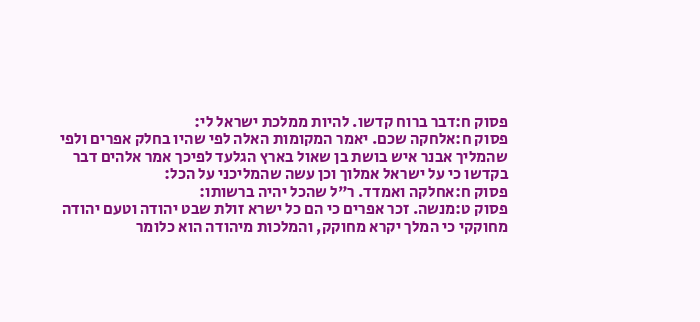פסוק ח:דבר ברוח קדשו. להיות ממלכת ישראל לי:
פסוק ח:אלחקה שכם. יאמר המקומות האלה לפי שהיו בחלק אפרים ולפי שהמליך אבנר איש בושת בן שאול בארץ הגלעד לפיכך אמר אלהים דבר בקדשו כי על ישראל אמלוך וכן עשה שהמליכני על הכל:
פסוק ח:אחלקה ואמדד. ר"ל שהכל יהיה ברשותו:
פסוק ט:מנשה. זכר אפרים כי הם כל ישרא זולת שבט יהודה וטעם יהודה מחוקקי כי המלך יקרא מחוקק, והמלכות מיהודה הוא כלומר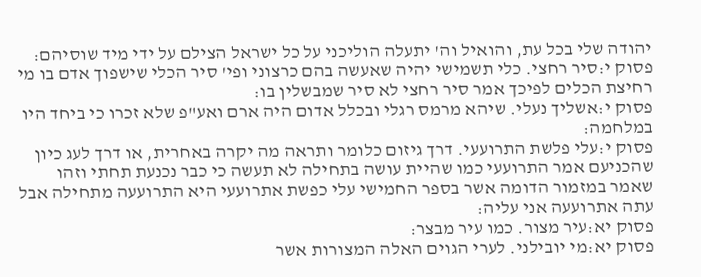יהודה שלי בכל עת, והואיל וה' יתעלה הוליכני על כל ישראל הצילם על ידי מיד שוסיהם:
פסוק י:סיר רחצי. כלי תשמישי יהיה שאעשה בהם כרצוני ופי' סיר הכלי שישפוך אדם בו מי רחיצת הכלים לפיכך אמר סיר רחצי לא סיר שמבשלין בו:
פסוק י:אשליך נעלי. שיהא מרמס רגלי ובכלל אדום היה ארם ואע"פ שלא זכרו כי ביחד היו במלחמה:
פסוק י:עלי פלשת התרועעי. דרך גיזום כלומר ותראה מה יקרה באחרית, או דרך לעג כיון שהכניעם אמר התרועעי כמו שהיית עושה בתחילה לא תעשה כי כבר נכנעת תחתי וזהו שאמר במזמור הדומה אשר בספר החמישי עלי כפשת אתרועעי היא התרועעה מתחילה אבל עתה אתרועעה אני עליה:
פסוק יא:עיר מצור. כמו עיר מבצר:
פסוק יא:מי יובילני. לערי הגוים האלה המצורות אשר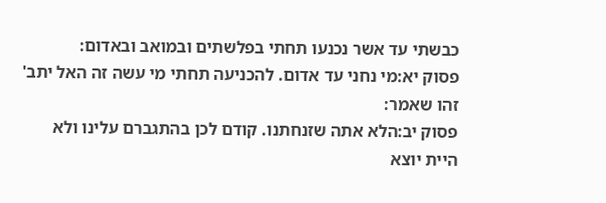כבשתי עד אשר נכנעו תחתי בפלשתים ובמואב ובאדום:
פסוק יא:מי נחני עד אדום. להכניעה תחתי מי עשה זה האל יתב' זהו שאמר:
פסוק יב:הלא אתה שזנחתנו. קודם לכן בהתגברם עלינו ולא היית יוצא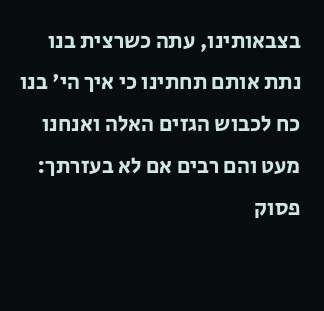בצבאותינו, עתה כשרצית בנו נתת אותם תחתינו כי איך הי' בנו כח לכבוש הגזים האלה ואנחנו מעט והם רבים אם לא בעזרתך:
פסוק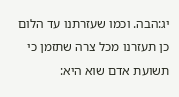יג:הבה. וכמו שעזרתנו עד הלום כן תעזרנו מכל צרה שתזמן כי תשועת אדם שוא היא: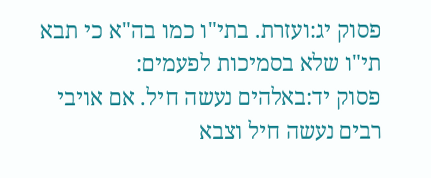פסוק יג:ועזרת. בתי"ו כמו בה"א כי תבא תי"ו שלא בסמיכות לפעמים:
פסוק יד:באלהים נעשה חיל. אם אויבי רבים נעשה חיל וצבא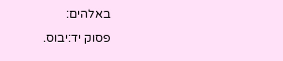באלהים:
פסוק יד:יבוס.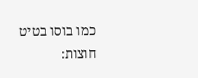כמו בוסו בטיט חוצות: